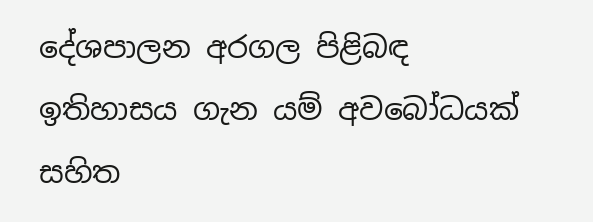දේශපාලන අරගල පිළිබඳ  ඉතිහාසය ගැන යම් අවබෝධයක් සහිත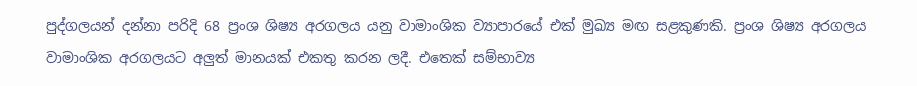පුද්ගලයන් දන්නා පරිදි 68 ප්‍රංශ ශිෂ්‍ය අරගලය යනු වාමාංශික ව්‍යාපාරයේ එක් මුඛ්‍ය මඟ සළකුණකි. ප්‍රංශ ශිෂ්‍ය අරගලය වාමාංශික අරගලයට අලුත් මානයක් එකතු කරන ලදී. එතෙක් සම්භාව්‍ය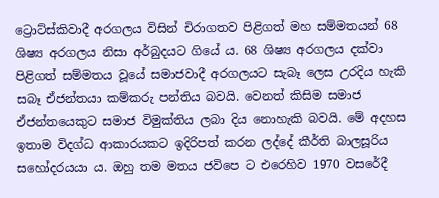ට්‍රොට්ස්කිවාදී අරගලය විසින් චිරාගතව පිළිගත් මහ සම්මතයන් 68 ශිෂ්‍ය අරගලය නිසා අර්බුදයට ගියේ ය. 68 ශිෂ්‍ය අරගලය දක්වා පිළිගත් සම්මතය වූයේ සමාජවාදී අරගලයට සැබෑ ලෙස උරදිය හැකි සබෑ ඒජන්තයා කම්කරු පන්තිය බවයි. වෙනත් කිසිම සමාජ ඒජන්තයෙකුට සමාජ විමුක්තිය ලබා දිය නොහැකි බවයි. මේ අදහස ඉතාම විදග්ධ ආකාරයකට ඉදිරිපත් කරන ලද්දේ කීර්ති බාලසූරිය සහෝදරයයා ය. ඔහු තම මතය ජවිපෙ ට එරෙහිව 1970 වසරේදී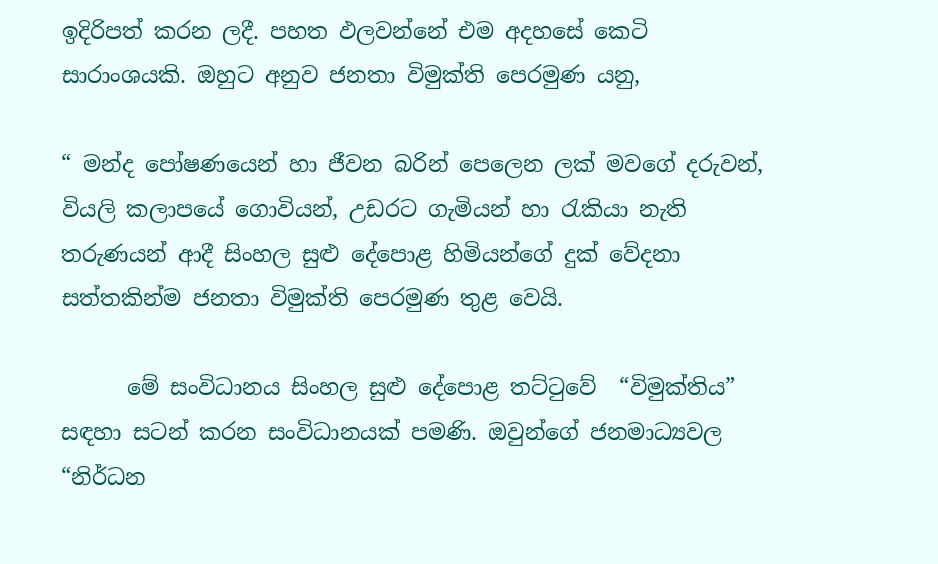ඉදිරිපත් කරන ලදී. පහත ඵලවන්නේ එම අදහසේ කෙටි සාරාංශයකි. ඔහුට අනුව ජනතා විමුක්ති පෙරමුණ යනු,

“ මන්ද පෝෂණයෙන් හා ජීවන බරින් පෙලෙන ලක් මවගේ දරුවන්, වියලි කලාපයේ ගොවියන්, උඩරට ගැමියන් හා රැකියා නැති තරුණයන් ආදී සිංහල සුළු දේපොළ හිමියන්ගේ දුක් වේදනා සත්තකින්ම ජනතා විමුක්ති පෙරමුණ තුළ වෙයි.

      මේ සංවිධානය සිංහල සුළු දේපොළ තට්ටුවේ  “විමුක්තිය” සඳහා සටන් කරන සංවිධානයක් පමණි. ඔවුන්ගේ ජනමාධ්‍යවල  “නිර්ධන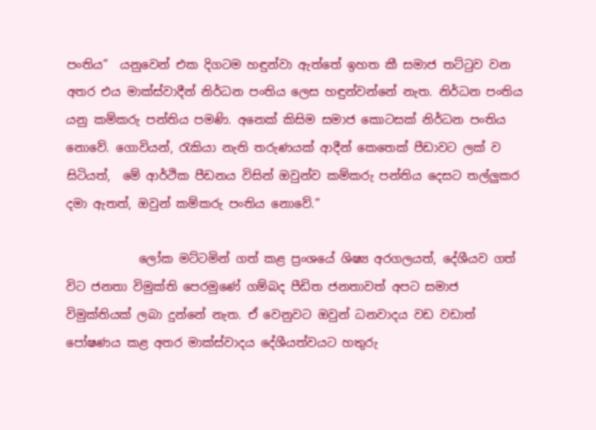පංතිය”  යනුවෙන් එක දිගටම හඳුන්වා ඇත්තේ ඉහත කී සමාජ තට්ටුව වන අතර එය මාක්ස්වාදීන් නිර්ධන පංතිය ලෙස හඳුන්වන්නේ නැත. නිර්ධන පංතිය යනු කම්කරු පන්තිය පමණි. අනෙක් කිසිම සමාජ කොටසක් නිර්ධන පංතිය නොවේ. ගොවියන්, රැකියා නැති තරුණයක් ආදීන් කෙතෙක් පීඩාවට ලක් ව සිටියත්,  මේ ආර්ථික පීඩනය විසින් ඔවුන්ව කම්කරු පන්තිය දෙසට තල්ලුකර දමා ඇතත්, ඔවුන් කම්කරු පංතිය නොවේ.”

            ලෝක මට්ටමින් ගත් කළ ප්‍රංශයේ ශිෂ්‍ය අරගලයත්, දේශීයව ගත් විට ජනතා විමුක්ති පෙරමුණේ ගම්බද පීඩිත ජනතාවත් අපට සමාජ විමුක්තියක් ලබා දුන්නේ නැත. ඒ වෙනුවට ඔවුන් ධනවාදය වඩ වඩාත් පෝෂණය කළ අතර මාක්ස්වාදය දේශීයත්වයට හතුරු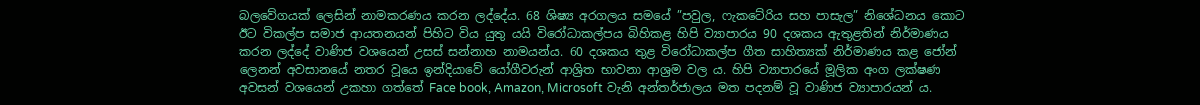බලවේගයක් ලෙසින් නාමකරණය කරන ලද්දේය. 68 ශිෂ්‍ය අරගලය සමයේ ”පවුල, ෆැකටේරිය සහ පාසැල” නිශේධනය කොට ඊට විකල්ප සමාජ ආයතනයන් පිහිට විය යුතු යයි විරෝධාකල්පය බිහිකළ හිපි ව්‍යාපාරය 90 දශකය ඇතුළතින් නිර්මාණය කරන ලද්දේ වාණිජ වශයෙන් උසස් සන්නාහ නාමයන්ය. 60 දශකය තුළ විරෝධාකල්ප ගීත සාහිත්‍යක් නිර්මාණය කළ ජෝන් ලෙනන් අවසානයේ නතර වූයෙ ඉන්දියාවේ යෝගීවරුන් ආශ්‍රිත භාවනා ආශ්‍රම වල ය. හිපි ව්‍යාපාරයේ මූලික අංග ලක්ෂණ අවසන් වශයෙන් උකහා ගත්තේ Face book, Amazon, Microsoft වැනි අන්තර්ජාලය මත පදනම් වූ වාණිජ ව්‍යාපාරයන් ය.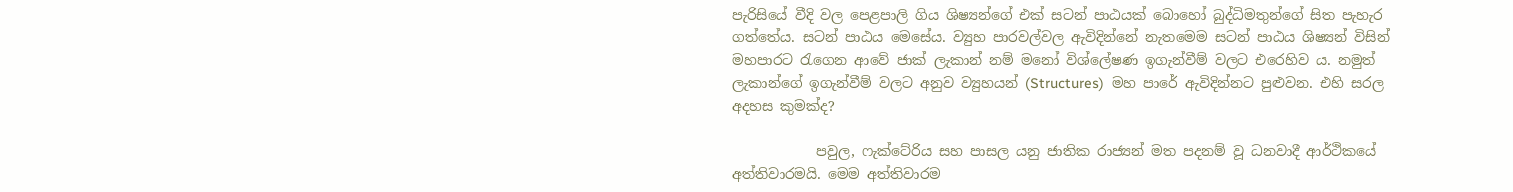පැරිසියේ වීදි වල පෙළපාලි ගිය ශිෂ්‍යන්ගේ එක් සටන් පාඨයක් බොහෝ බුද්ධිමතුන්ගේ සිත පැහැර ගත්තේය. සටන් පාඨය මෙසේය. ව්‍යුහ පාරවල්වල ඇවිදින්නේ නැතමෙම සටන් පාඨය ශිෂ්‍යන් විසින් මහපාරට රැගෙන ආවේ ජාක් ලැකාන් නම් මනෝ විශ්ලේෂණ ඉගැන්වීම් වලට එරෙහිව ය. නමුත් ලැකාන්ගේ ඉගැන්වීම් වලට අනුව ව්‍යුහයන් (Structures)  මහ පාරේ ඇවිදින්නට පුළුවන. එහි සරල අදහස කුමක්ද?

            පවුල, ෆැක්ටේරිය සහ පාසල යනු ජාතික රාජ්‍යන් මත පදනම් වූ ධනවාදී ආර්ථිකයේ අත්තිවාරමයි. මෙම අත්තිවාරම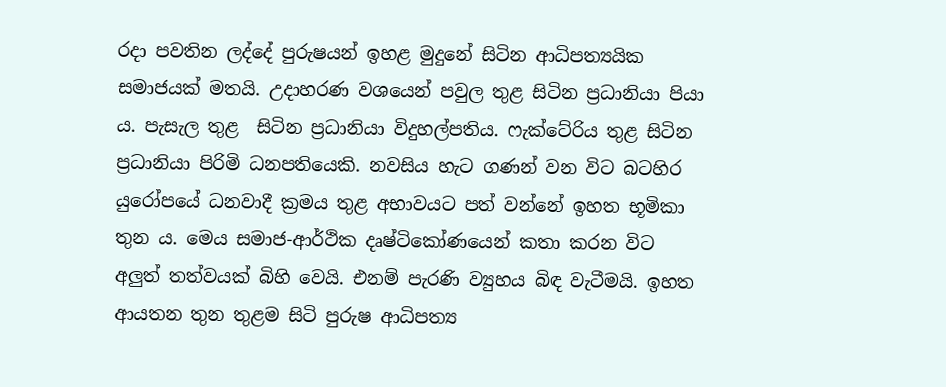රදා පවතින ලද්දේ පුරුෂයන් ඉහළ මුදුනේ සිටින ආධිපත්‍යයික සමාජයක් මතයි. උදාහරණ වශයෙන් පවුල තුළ සිටින ප්‍රධානියා පියා ය. පැසැල තුළ  සිටින ප්‍රධානියා විදුහල්පතිය. ෆැක්ටේරිය තුළ සිටින ප්‍රධානියා පිරිමි ධනපතියෙකි. නවසිය හැට ගණන් වන විට බටහිර යුරෝපයේ ධනවාදී ක්‍රමය තුළ අභාවයට පත් වන්නේ ඉහත භූමිකා තුන ය. මෙය සමාජ-ආර්ථික දෘෂ්ටිකෝණයෙන් කතා කරන විට අලුත් තත්වයක් බිහි වෙයි. එනම් පැරණි ව්‍යුහය බිඳ වැටීමයි. ඉහත ආයතන තුන තුළම සිටි පුරුෂ ආධිපත්‍ය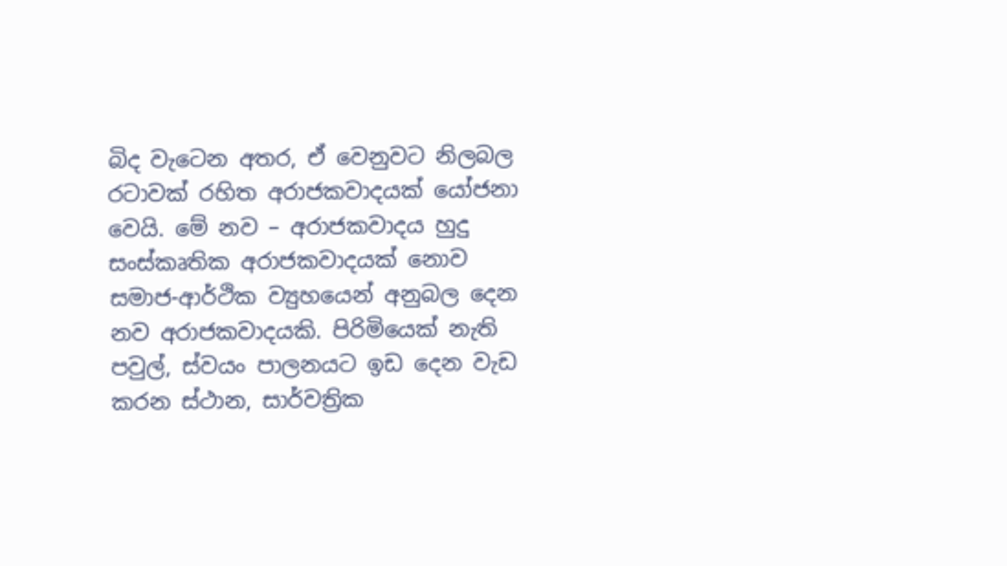බිද වැටෙන අතර, ඒ වෙනුවට නිලබල රටාවක් රහිත අරාජකවාදයක් යෝජනා වෙයි. මේ නව – අරාජකවාදය හුදු සංස්කෘතික අරාජකවාදයක් නොව සමාජ-ආර්ථික ව්‍යුහයෙන් අනුබල දෙන නව අරාජකවාදයකි. පිරිමියෙක් නැති පවුල්, ස්වයං පාලනයට ඉඩ දෙන වැඩ කරන ස්ථාන, සාර්වත්‍රික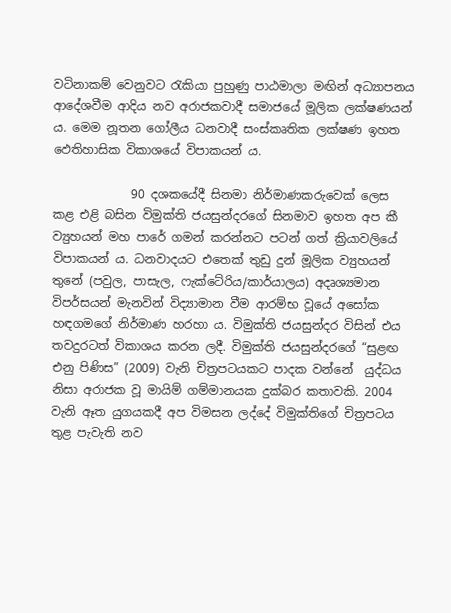වටිනාකම් වෙනුවට රැකියා පුහුණු පාඨමාලා මඟින් අධ්‍යාපනය ආදේශවීම ආදිය නව අරාජකවාදී සමාජයේ මූලික ලක්ෂණයන් ය. මෙම නූතන ගෝලීය ධනවාදී සංස්කෘතික ලක්ෂණ ඉහත ඵෙතිහාසික විකාශයේ විපාකයන් ය.

             90 දශකයේදී සිනමා නිර්මාණකරුවෙක් ලෙස කළ එළි බසින විමුක්ති ජයසුන්දරගේ සිනමාව ඉහත අප කී ව්‍යුහයන් මහ පාරේ ගමන් කරන්නට පටන් ගත් ක්‍රියාවලියේ විපාකයන් ය. ධනවාදයට එතෙක් තුඩු දුන් මූලික ව්‍යුහයන් තුනේ (පවුල, පාසැල, ෆැක්ටේරිය/කාර්යාලය) අදෘශ්‍යමාන විපර්සයන් මැනවින් විද්‍යාමාන වීම ආරම්භ වූයේ අසෝක හඳගමගේ නිර්මාණ හරහා ය. විමුක්ති ජයසුන්දර විසින් එය තවදුරටත් විකාශය කරන ලදී. විමුක්ති ජයසුන්දරගේ “සුළඟ එනු පිණිස” (2009) වැනි චිත්‍රපටයකට පාදක වන්නේ  යුද්ධය නිසා අරාජක වූ මායිම් ගම්මානයක දුක්බර කතාවකි. 2004  වැනි ඈත යුගයකදී අප විමසන ලද්දේ විමුක්තිගේ චිත්‍රපටය තුළ පැවැති නව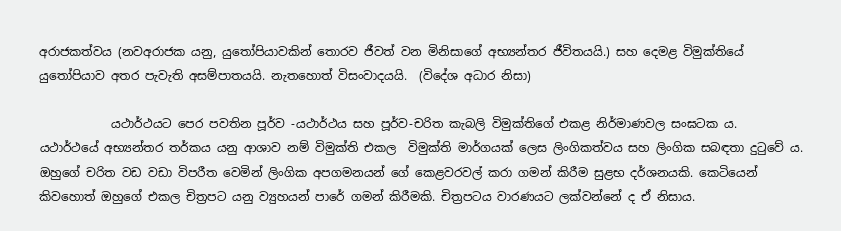අරාජකත්වය (නවඅරාජක යනු, යුතෝපියාවකින් තොරව ජීවත් වන මිනිසාගේ අභ්‍යන්තර ජීවිතයයි.) සහ දෙමළ විමුක්තියේ යුතෝපියාව අතර පැවැති අසම්පාතයයි. නැතහොත් විසංවාදයයි.  (විදේශ අධාර නිසා)

            යථාර්ථයට පෙර පවතින පූර්ව -යථාර්ථය සහ පූර්ව-චරිත කැබලි විමුක්තිගේ එකළ නිර්මාණවල සංඝටක ය.  යථාර්ථයේ අභ්‍යන්තර තර්කය යනු ආශාව නම් විමුක්ති එකල  විමුක්ති මාර්ගයක් ලෙස ලිංගිකත්වය සහ ලිංගික සබඳතා දුටුවේ ය. ඔහුගේ චරිත වඩ වඩා විපරීත වෙමින් ලිංගික අපගමනයන් ගේ කෙළවරවල් කරා ගමන් කිරීම සුළභ දර්ශනයකි. කෙටියෙන් කිවහොත් ඔහුගේ එකල චිත්‍රපට යනු ව්‍යුහයන් පාරේ ගමන් කිරීමකි. චිත්‍රපටය වාරණයට ලක්වන්නේ ද ඒ නිසාය.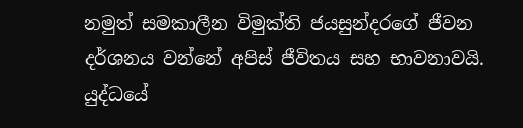නමුත් සමකාලීන විමුක්ති ජයසුන්දරගේ ජීවන දර්ශනය වන්නේ අපිස් ජීවිතය සහ භාවනාවයි. යුද්ධයේ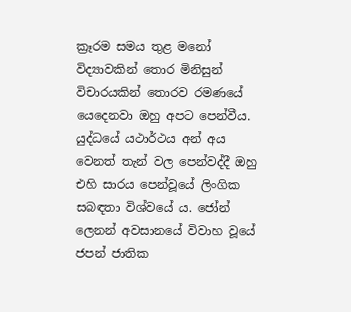ක්‍රෑරම සමය තුළ මනෝ විද්‍යාවකින් තොර මිනිසුන් විචාරයකින් තොරව රමණයේ යෙදෙනවා ඔහු අපට පෙන්වීය. යුද්ධයේ යථාර්ථය අන් අය  වෙනත් තැන් වල පෙන්වද්දී ඔහු එහි සාරය පෙන්වූයේ ලිංගික සබඳතා විශ්වයේ ය. ජෝන් ලෙනන් අවසානයේ විවාහ වූයේ ජපන් ජාතික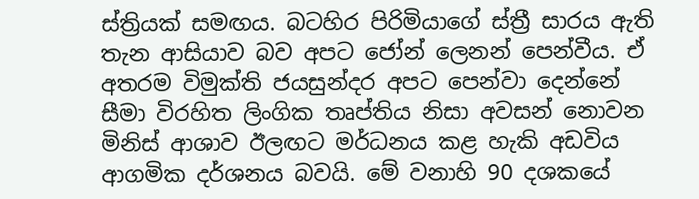ස්ත්‍රියක් සමඟය. බටහිර පිරිමියාගේ ස්ත්‍රී සාරය ඇති තැන ආසියාව බව අපට ජෝන් ලෙනන් පෙන්වීය. ඒ අතරම විමුක්ති ජයසුන්දර අපට පෙන්වා දෙන්නේ සීමා විරහිත ලිංගික තෘප්තිය නිසා අවසන් නොවන මිනිස් ආශාව ඊලඟට මර්ධනය කළ හැකි අඩවිය ආගමික දර්ශනය බවයි. මේ වනාහි 90 දශකයේ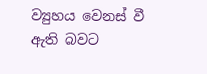ව්‍යුහය වෙනස් වී ඇති බවට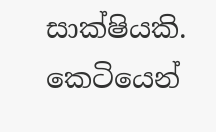සාක්ෂියකි. කෙටියෙන්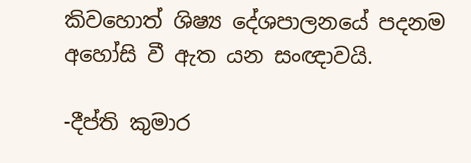කිවහොත් ශිෂ්‍ය දේශපාලනයේ පදනම අහෝසි වී ඇත යන සංඥාවයි.

-දීප්ති කුමාර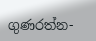ගුණරත්න-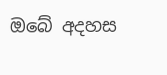ඔබේ අදහස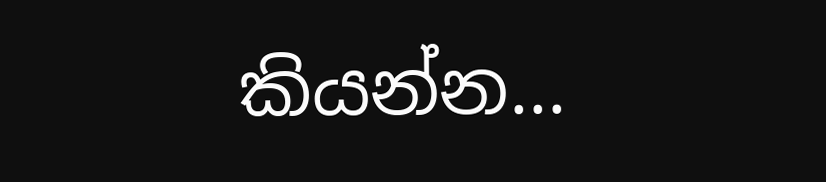කියන්න...